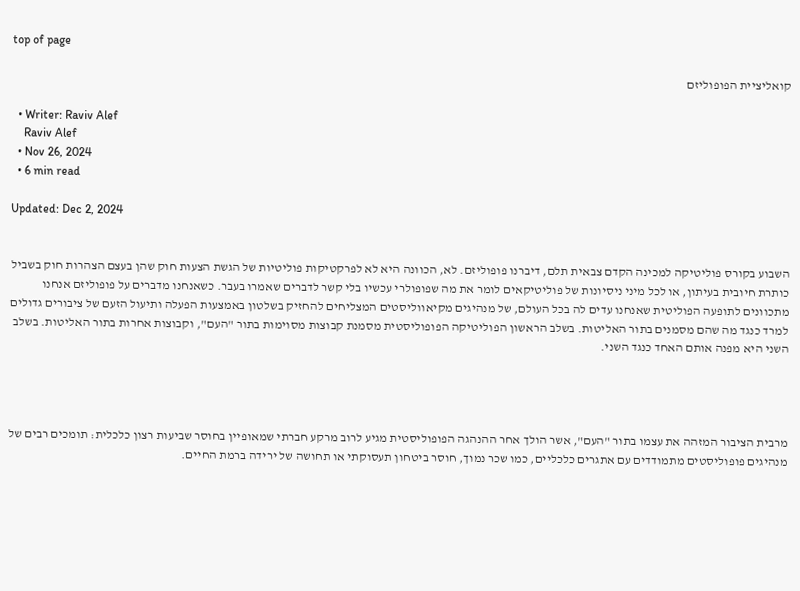top of page

קואליציית הפופוליזם

  • Writer: Raviv Alef
    Raviv Alef
  • Nov 26, 2024
  • 6 min read

Updated: Dec 2, 2024


השבוע בקורס פוליטיקה למכינה הקדם צבאית תלם, דיברנו פופוליזם. לא, הכוונה היא לא לפרקטיקות פוליטיות של הגשת הצעות חוק שהן בעצם הצהרות חוק בשביל כותרת חיובית בעיתון, או לכל מיני ניסיונות של פוליטיקאים לומר את מה שפופולרי עכשיו בלי קשר לדברים שאמרו בעבר. כשאנחנו מדברים על פופוליזם אנחנו מתכוונים לתופעה הפוליטית שאנחנו עדים לה בכל העולם, של מנהיגים מקיאווליסטים המצליחים להחזיק בשלטון באמצעות הפעלה ותיעול הזעם של ציבורים גדולים למרד כנגד מה שהם מסמנים בתור האליטות. בשלב הראשון הפוליטיקה הפופוליסטית מסמנת קבוצות מסוימות בתור "העם", וקבוצות אחרות בתור האליטות. בשלב השני היא מפנה אותם האחד כנגד השני.




מרבית הציבור המזהה את עצמו בתור "העם", אשר הולך אחר ההנהגה הפופוליסטית מגיע לרוב מרקע חברתי שמאופיין בחוסר שביעות רצון כלכלית: תומכים רבים של מנהיגים פופוליסטים מתמודדים עם אתגרים כלכליים, כמו שכר נמוך, חוסר ביטחון תעסוקתי או תחושה של ירידה ברמת החיים.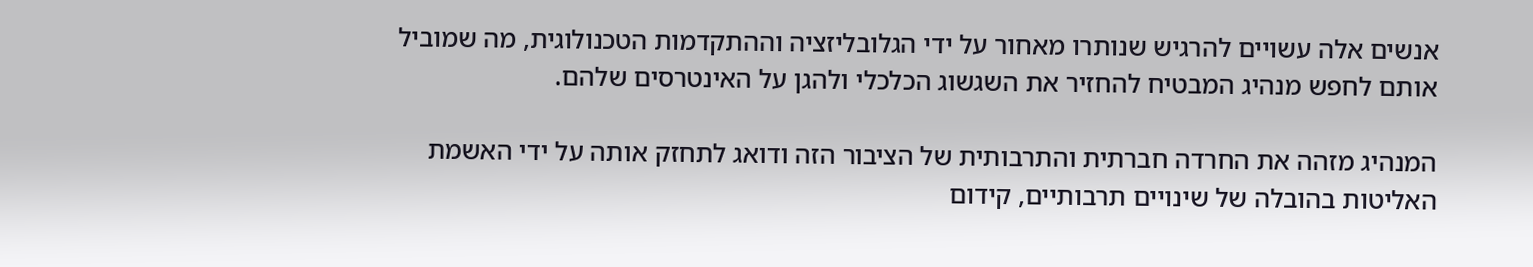אנשים אלה עשויים להרגיש שנותרו מאחור על ידי הגלובליזציה וההתקדמות הטכנולוגית, מה שמוביל אותם לחפש מנהיג המבטיח להחזיר את השגשוג הכלכלי ולהגן על האינטרסים שלהם.

המנהיג מזהה את החרדה חברתית והתרבותית של הציבור הזה ודואג לתחזק אותה על ידי האשמת האליטות בהובלה של שינויים תרבותיים, קידום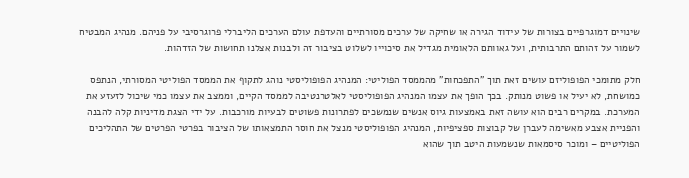שינויים דמוגרפיים בצורות של עידוד הגירה או שחיקה של ערכים מסורתיים והעדפת עולם הערכים הליברלי פרוגרסיבי על פניהם. מנהיג המבטיח לשמור על זהותם התרבותית, ועל גאוותם הלאומית מגדיל את סיכוייו לשלוט בציבור זה ולבנות אצלנו תחושות של הזדהות.

חלק מתומכי הפופוליזם עושים זאת תוך "התפכחות" מהממסד הפוליטי: המנהיג הפופוליסטי נוהג לתקוף את הממסד הפוליטי המסורתי, הנתפס כמושחת, לא יעיל או פשוט מנותק. בכך הופך את עצמו המנהיג הפופוליסטי לאלטרנטיבה לממסד הקיים, וממצב את עצמו כמי שיכול לזעזע את המערכת. במקרים רבים הוא עושה זאת באמצעות גיוס אנשים שנמשכים לפתרונות פשוטים לבעיות מורכבות. על ידי הצגת מדיניות קלה להבנה והפניית אצבע מאשימה לעברן של קבוצות ספציפיות, המנהיג הפופוליסטי מנצל את חוסר התמצאותו של הציבור בפרטי הפרטים של התהליכים הפוליטיים – ומוכר סיסמאות שנשמעות היטב תוך שהוא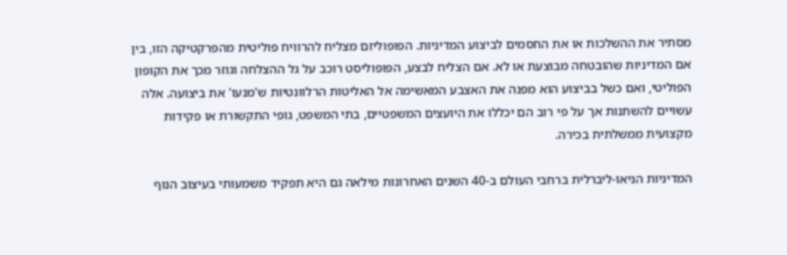מסתיר את ההשלכות או את החסמים לביצוע המדיניות. הפופוליזם מצליח להרוויח פוליטית מהפרקטיקה הזו, בין אם המדיניות שהובטחה מבוצעת או לא. אם הצליח לבצע, הפופוליסט רוכב על גל ההצלחה וגוזר מכך את הקופון הפוליטי, ואם כשל בביצוע הוא מפנה את האצבע המאשימה אל האליטות הרלוונטיות ש'מנעו' את ביצועה. אלה עשויים להשתנות אך על פי רוב הם יכללו את היועצים המשפטיים, בתי המשפט, גופי התקשורת או פקידות מקצועית ממשלתית בכירה.

המדיניות הניאו-ליברלית ברחבי העולם ב-40 השנים האחרונות מילאה גם היא תפקיד משמעותי בעיצוב הנוף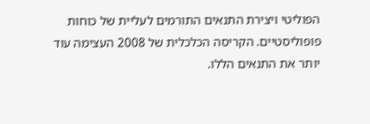הפוליטי ויצירת התנאים התורמים לעליית של כוחות פופוליסטיים. הקריסה הכלכלית של 2008 העצימה עוד יותר את התנאים הללו.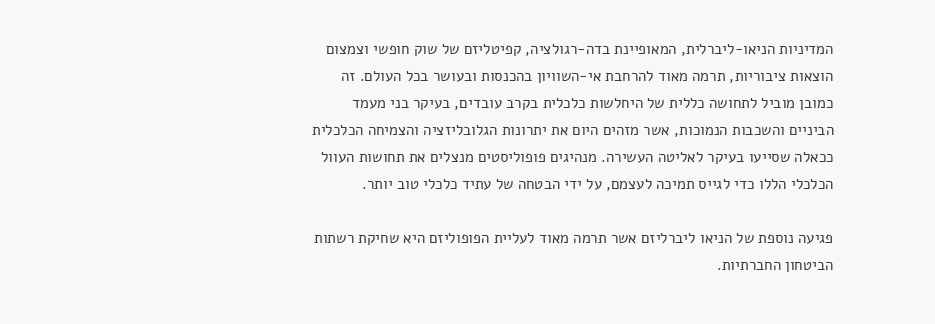המדיניות הניאו-ליברלית, המאופיינת בדה-רגולציה, קפיטליזם של שוק חופשי וצמצום הוצאות ציבוריות, תרמה מאוד להרחבת אי-השוויון בהכנסות ובעושר בכל העולם. זה כמובן מוביל לתחושה כללית של היחלשות כלכלית בקרב עובדים, בעיקר בני מעמד הביניים והשכבות הנמוכות, אשר מזהים היום את יתרונות הגלובליזציה והצמיחה הכלכלית ככאלה שסייעו בעיקר לאליטה העשירה. מנהיגים פופוליסטים מנצלים את תחושות העוול הכלכלי הללו כדי לגייס תמיכה לעצמם, על ידי הבטחה של עתיד כלכלי טוב יותר.

פגיעה נוספת של הניאו ליברליזם אשר תרמה מאוד לעליית הפופוליזם היא שחיקת רשתות הביטחון החברתיות.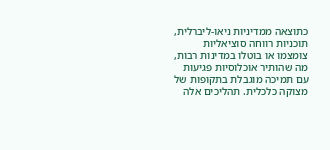כתוצאה ממדיניות ניאו-ליברלית, תוכניות רווחה סוציאליות צומצמו או בוטלו במדינות רבות, מה שהותיר אוכלוסיות פגיעות עם תמיכה מוגבלת בתקופות של מצוקה כלכלית. תהליכים אלה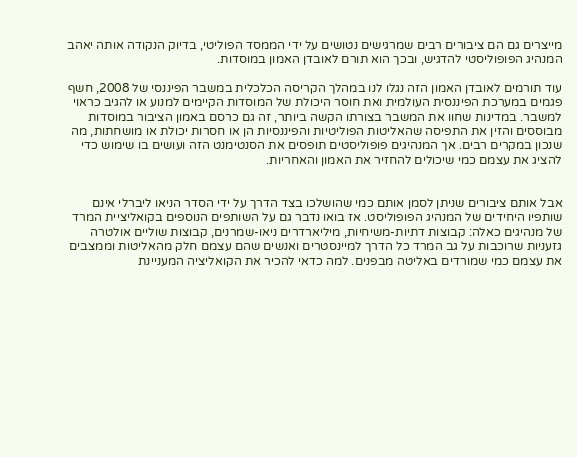מייצרים גם הם ציבורים רבים שמרגישים נטושים על ידי הממסד הפוליטי, בדיוק הנקודה אותה יאהב המנהיג הפופוליסטי להדגיש, ובכך הוא תורם לאובדן האמון במוסדות.

עוד תורמים לאובדן האמון הזה נגלו לנו במהלך הקריסה הכלכלית במשבר הפיננסי של 2008, חשף פגמים במערכת הפיננסית העולמית ואת חוסר היכולת של המוסדות הקיימים למנוע או להגיב כראוי למשבר. במדינות שחוו את המשבר בצורתו הקשה ביותר, זה גם כרסם באמון הציבור במוסדות מבוססים והזין את התפיסה שהאליטות הפוליטיות והפיננסיות הן או חסרות יכולת או מושחתות, מה שנכון במקרים רבים. אך המנהיגים פופוליסטים תופסים את הסנטימנט הזה ועושים בו שימוש כדי להציג את עצמם כמי שיכולים להחזיר את האמון והאחריות.


אבל אותם ציבורים שניתן לסמן אותם כמי שהושלכו בצד הדרך על ידי הסדר הניאו ליברלי אינם שותפיו היחידים של המנהיג הפופוליסט. אז בואו נדבר גם על השותפים הנוספים בקואליציית המרד של מנהיגים כאלה: קבוצות דתיות-משיחיות, מיליארדרים ניאו-שמרנים, קבוצות שוליים אולטרה גזעניות שרוכבות על גב המרד כל הדרך למיינסטרים ואנשים שהם עצמם חלק מהאליטות וממצבים את עצמם כמי שמורדים באליטה מבפנים. למה כדאי להכיר את הקואליציה המעניינת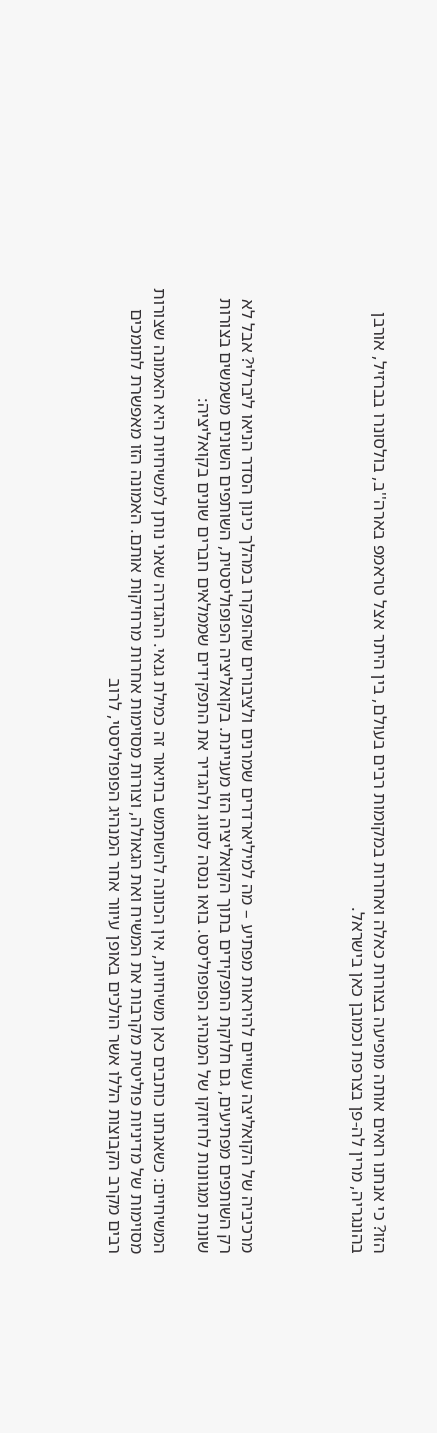הזו? כי אנחנו רואים אותה מופיעה בצורות כאלה ואחרות במקומות רבים בעולם, בין היתר אצל טראמפ בארה''ב, בולסונרו בברזיל, אורבן בהונגריה, מרין לה-פן בצרפת וכמובן כאן בישראל.




מרכיביה של הקואליצה עשויים להיראות מפתיע – מה למיליארדרים שמרנים ולציבורים שהופקרו במהלך כינון הסדר הניאו ליברלי? אבל לא רק השותפים מפתיעים, גם חלוקת התפקידים בתוך הקואליציה הזו מעניינת. בקואליציה הפופוליסטית, השותפים השונים משמשים בצורות שונות ומגוונות לחיזוקו של המנהיג הפופוליסט. בואו ננסה לסווג ולהגדיר את התפקידים שממלאים חברים שונים בקואליציה:

המשיחיים: כשאנחנו כותבים כאן משיחיות, אין הכוונה להשתמש בתיאור זה כמילת גנאי. ההגדרה שאני נותן למשיחיות היא האמונה שצורות מסוימות של מדיניות פוליטית מקרבות את המשיח ואת הגאולה, וצורות מסוימות אחרות מרחיקות אותם. האמונה הזו מאפשרת לתומכים רבים מקרב הקבוצות הללו אשר הולכים באופן עיוור אחר המנהיג הפופוליסטי, לרוב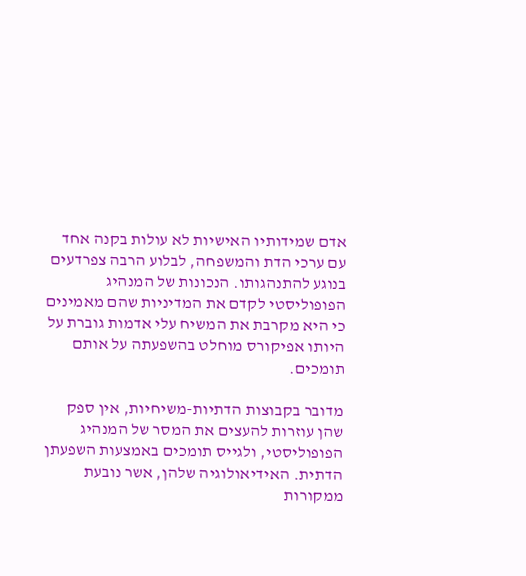אדם שמידותיו האישיות לא עולות בקנה אחד עם ערכי הדת והמשפחה, לבלוע הרבה צפרדעים בנוגע להתנהגותו. הנכונות של המנהיג הפופוליסטי לקדם את המדיניות שהם מאמינים כי היא מקרבת את המשיח עלי אדמות גוברת על היותו אפיקורס מוחלט בהשפעתה על אותם תומכים.

מדובר בקבוצות הדתיות-משיחיות, אין ספק שהן עוזרות להעצים את המסר של המנהיג הפופוליסטי, ולגייס תומכים באמצעות השפעתן הדתית. האידיאולוגיה שלהן, אשר נובעת ממקורות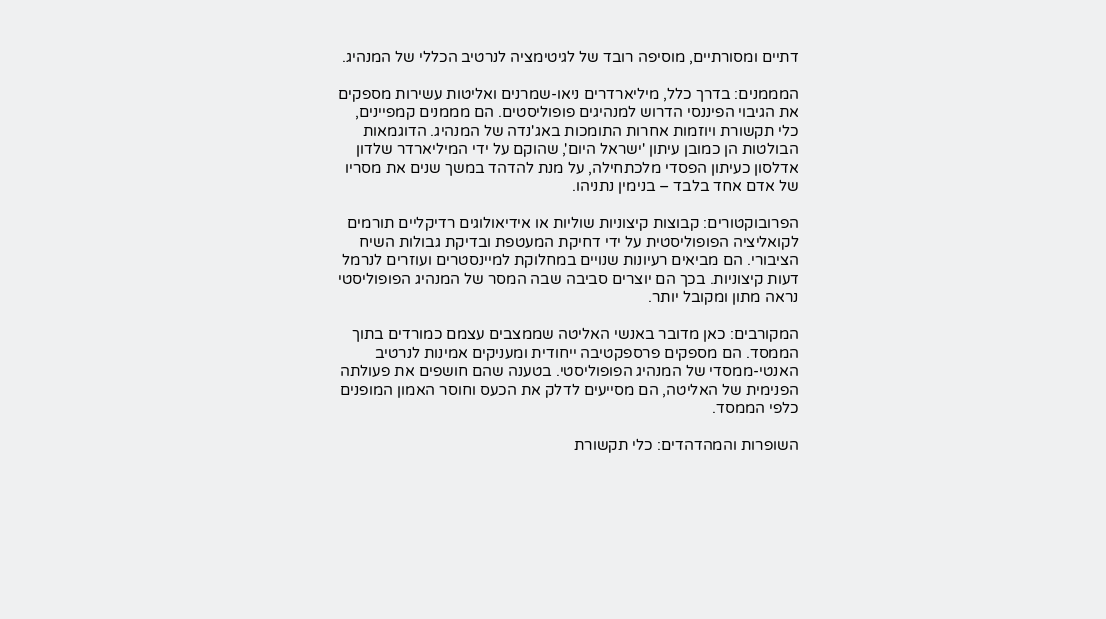דתיים ומסורתיים, מוסיפה רובד של לגיטימציה לנרטיב הכללי של המנהיג.

המממנים: בדרך כלל, מיליארדרים ניאו-שמרנים ואליטות עשירות מספקים את הגיבוי הפיננסי הדרוש למנהיגים פופוליסטים. הם מממנים קמפיינים, כלי תקשורת ויוזמות אחרות התומכות באג'נדה של המנהיג. הדוגמאות הבולטות הן כמובן עיתון 'ישראל היום', שהוקם על ידי המיליארדר שלדון אדלסון כעיתון הפסדי מלכתחילה, על מנת להדהד במשך שנים את מסריו של אדם אחד בלבד – בנימין נתניהו.

הפרובוקטורים: קבוצות קיצוניות שוליות או אידיאולוגים רדיקליים תורמים לקואליציה הפופוליסטית על ידי דחיקת המעטפת ובדיקת גבולות השיח הציבורי. הם מביאים רעיונות שנויים במחלוקת למיינסטרים ועוזרים לנרמל דעות קיצוניות. בכך הם יוצרים סביבה שבה המסר של המנהיג הפופוליסטי נראה מתון ומקובל יותר.

המקורבים: כאן מדובר באנשי האליטה שממצבים עצמם כמורדים בתוך הממסד. הם מספקים פרספקטיבה ייחודית ומעניקים אמינות לנרטיב האנטי-ממסדי של המנהיג הפופוליסטי. בטענה שהם חושפים את פעולתה הפנימית של האליטה, הם מסייעים לדלק את הכעס וחוסר האמון המופנים כלפי הממסד.

השופרות והמהדהדים: כלי תקשורת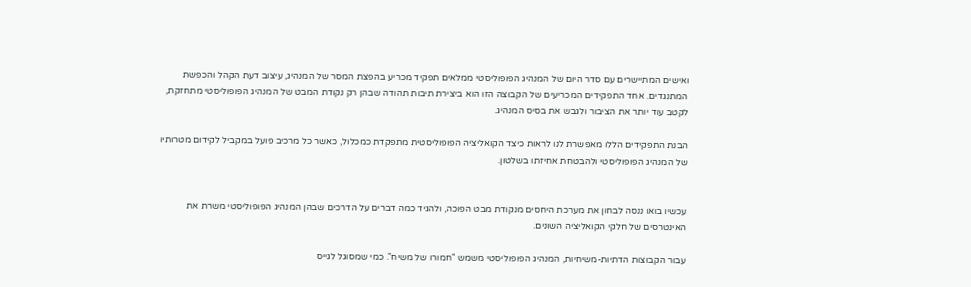ואישים המתיישרים עם סדר היום של המנהיג הפופוליסטי ממלאים תפקיד מכריע בהפצת המסר של המנהיג, עיצוב דעת הקהל והכפשת המתנגדים. אחד התפקידים המכריעים של הקבוצה הזו הוא ביצירת תיבות תהודה שבהן רק נקודת המבט של המנהיג הפופוליסטי מתחזקת, לקטב עוד יותר את הציבור ולגבש את בסיס המנהיג.

הבנת התפקידים הללו מאפשרת לנו לראות כיצד הקואליציה הפופוליסטית מתפקדת כמכלול, כאשר כל מרכיב פועל במקביל לקידום מטרותיו של המנהיג הפופוליסטי ולהבטחת אחיזתו בשלטון.


עכשיו בואו ננסה לבחון את מערכת היחסים מנקודת מבט הפוכה, ולהגיד כמה דברים על הדרכים שבהן המנהיג הפופוליסטי משרת את האינטרסים של חלקי הקואליציה השונים.

עבור הקבוצות הדתיות-משיחיות, המנהיג הפופוליסטי משמש "חמורו של משיח". כמי שמסוגל לגייס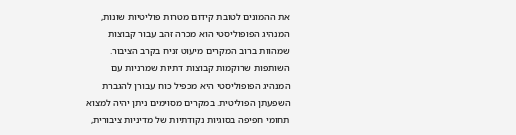את ההמונים לטובת קידום מטרות פוליטיות שונות, המנהיג הפופוליסטי הוא מכרה זהב עבור קבוצות שמהוות ברוב המקרים מיעוט זניח בקרב הציבור. השותפות שרוקמות קבוצות דתיות שמרניות עם המנהיג הפופוליסטי היא מכפיל כוח עבורן להגברת השפעתן הפוליטית. במקרים מסוימים ניתן יהיה למצוא תחומי חפיפה בסוגיות נקודתיות של מדיניות ציבורית,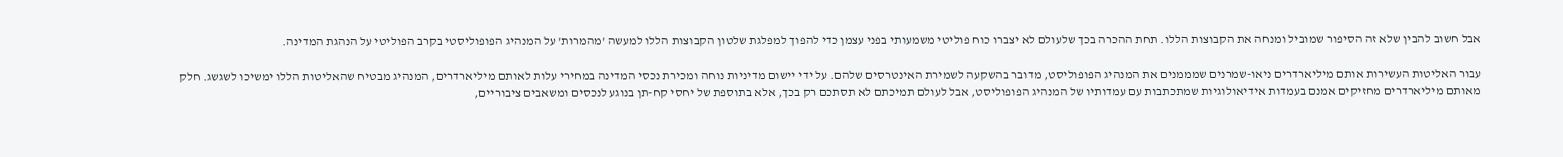אבל חשוב להבין שלא זה הסיפור שמוביל ומנחה את הקבוצות הללו. תחת ההכרה בכך שלעולם לא יצברו כוח פוליטי משמעותי בפני עצמן כדי להפוך למפלגת שלטון הקבוצות הללו למעשה 'מהמרות' על המנהיג הפופוליסטי בקרב הפוליטי על הנהגת המדינה.

עבור האליטות העשירות אותם מיליארדרים ניאו-שמרנים שמממנים את המנהיג הפופוליסט, מדובר בהשקעה לשמירת האינטרסים שלהם. על ידי יישום מדיניות נוחה ומכירת נכסי המדינה במחירי עלות לאותם מיליארדרים, המנהיג מבטיח שהאליטות הללו ימשיכו לשגשג. חלק מאותם מיליארדרים מחזיקים אמנם בעמדות אידיאולוגיות שמתכתבות עם עמדותיו של המנהיג הפופוליסט, אבל לעולם תמיכתם לא תסתכם רק בכך, אלא בתוספת של יחסי קח-תן בנוגע לנכסים ומשאבים ציבוריים,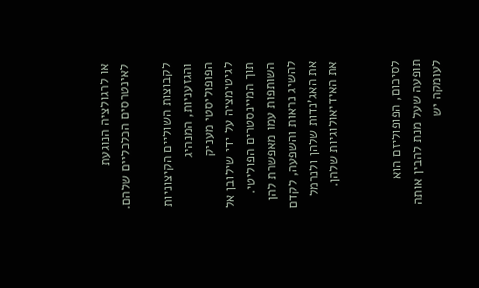או לרגולציה הנוגעת לאינטרסים הכלכליים שלהם.

לקבוצות השוליים הקיצוניות והגזעניות, המנהיג הפופוליסטי מעניק לגיטימציה על ידי שילובן אל תוך המיינסטרים הפוליטי. השותפות עמו מאפשרת להן להשיג נראות והשפעה, לקדם את האג'נדות שלהן ולנרמל את האידיאולוגיות שלהן.


לסיכום, הפופוליזם הוא תופעה שעל מנת להבין אותה לעומקה יש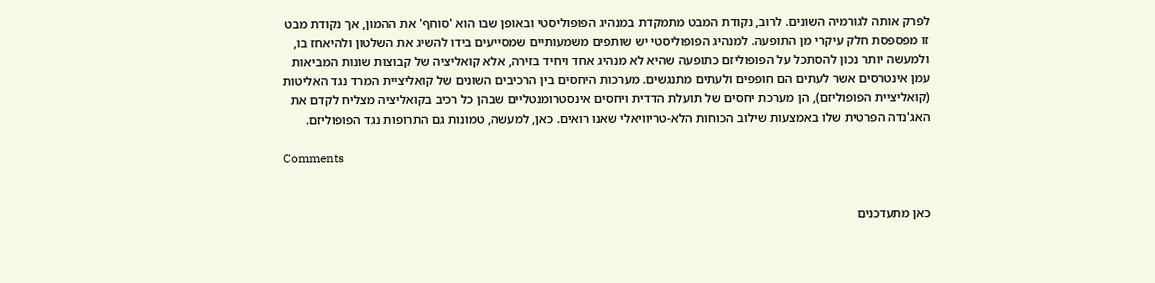לפרק אותה לגורמיה השונים. לרוב, נקודת המבט מתמקדת במנהיג הפופוליסטי ובאופן שבו הוא 'סוחף' את ההמון, אך נקודת מבט זו מפספסת חלק עיקרי מן התופעה. למנהיג הפופוליסטי יש שותפים משמעותיים שמסייעים בידו להשיג את השלטון ולהיאחז בו, ולמעשה יותר נכון להסתכל על הפופוליזם כתופעה שהיא לא מנהיג אחד ויחיד בזירה, אלא קואליציה של קבוצות שונות המביאות עמן אינטרסים אשר לעתים הם חופפים ולעתים מתנגשים. מערכות היחסים בין הרכיבים השונים של קואליציית המרד נגד האליטות (קואליציית הפופוליזם), הן מערכת יחסים של תועלת הדדית ויחסים אינסטרומנטליים שבהן כל רכיב בקואליציה מצליח לקדם את האג'נדה הפרטית שלו באמצעות שילוב הכוחות הלא-טריוויאלי שאנו רואים. כאן, למעשה, טמונות גם התרופות נגד הפופוליזם.

Comments


כאן מתעדכנים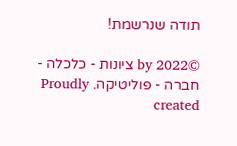תודה שנרשמת!

©2022 by ציונות - כלכלה - חברה - פוליטיקה. Proudly created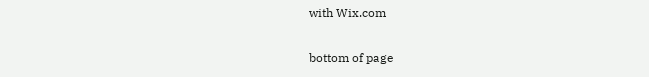with Wix.com

bottom of page